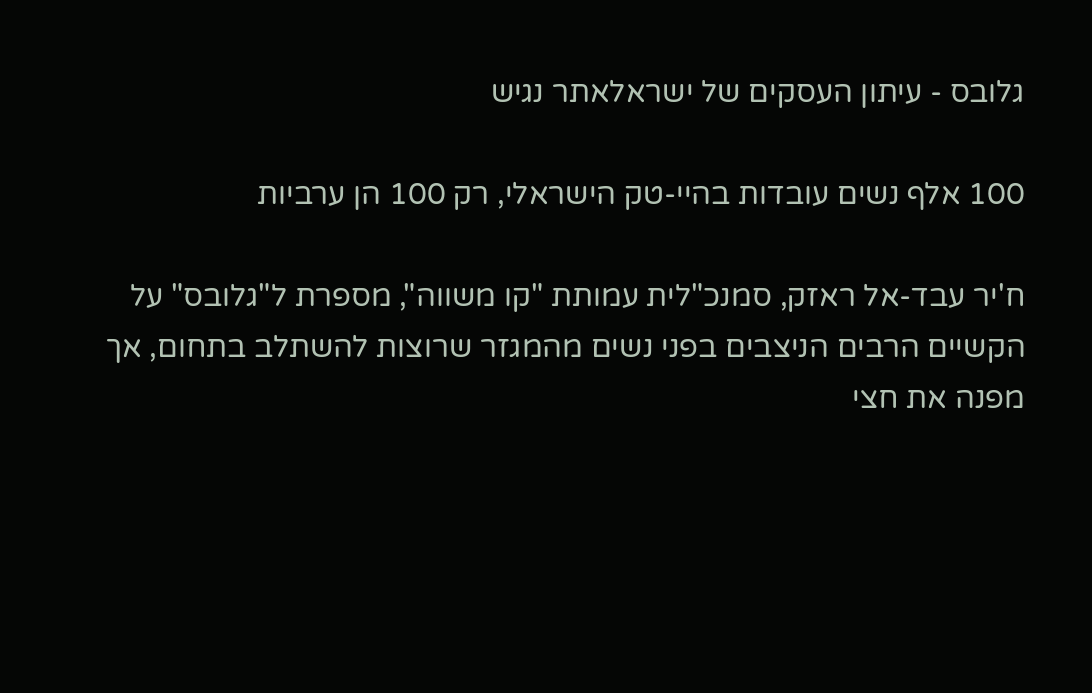גלובס - עיתון העסקים של ישראלאתר נגיש

100 אלף נשים עובדות בהיי-טק הישראלי, רק 100 הן ערביות

ח'יר עבד-אל ראזק, סמנכ"לית עמותת "קו משווה", מספרת ל"גלובס" על הקשיים הרבים הניצבים בפני נשים מהמגזר שרוצות להשתלב בתחום, אך מפנה את חצי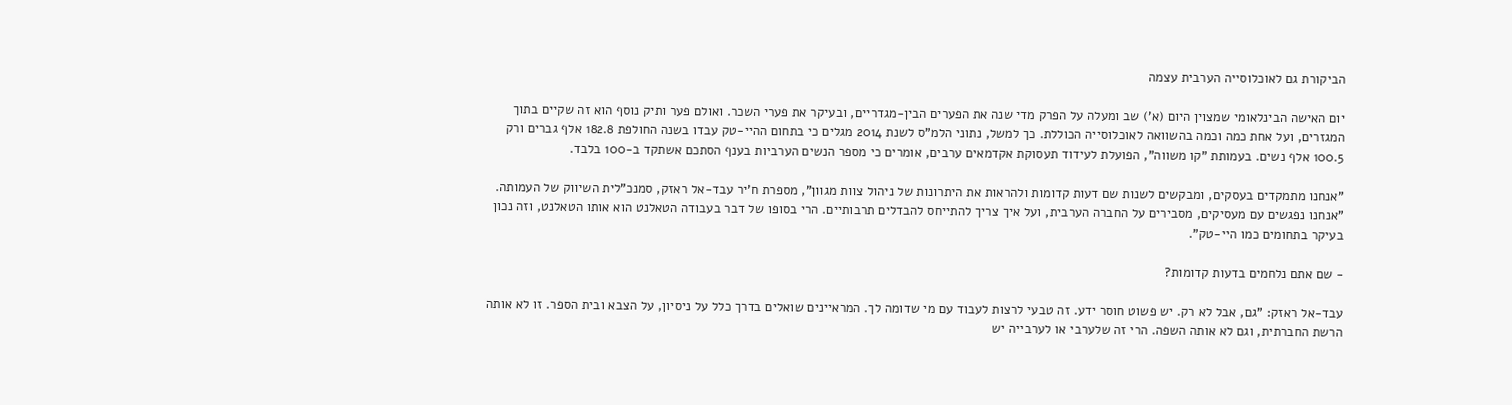הביקורת גם לאוכלוסייה הערבית עצמה

יום האישה הבינלאומי שמצוין היום (א') שב ומעלה על הפרק מדי שנה את הפערים הבין-מגדריים, ובעיקר את פערי השכר. ואולם פער ותיק נוסף הוא זה שקיים בתוך המגזרים, ועל אחת כמה וכמה בהשוואה לאוכלוסייה הכוללת. כך למשל, נתוני הלמ"ס לשנת 2014 מגלים כי בתחום ההיי-טק עבדו בשנה החולפת 182.8 אלף גברים ורק 100.5 אלף נשים. בעמותת "קו משווה", הפועלת לעידוד תעסוקת אקדמאים ערבים, אומרים כי מספר הנשים הערביות בענף הסתכם אשתקד ב-100 בלבד.

"אנחנו מתמקדים בעסקים, ומבקשים לשנות שם דעות קדומות ולהראות את היתרונות של ניהול צוות מגוון", מספרת ח'יר עבד-אל ראזק, סמנכ"לית השיווק של העמותה. "אנחנו נפגשים עם מעסיקים, מסבירים על החברה הערבית, ועל איך צריך להתייחס להבדלים תרבותיים. הרי בסופו של דבר בעבודה הטאלנט הוא אותו הטאלנט, וזה נכון בעיקר בתחומים כמו היי-טק".

- שם אתם נלחמים בדעות קדומות?

עבד-אל ראזק: "גם, אבל לא רק. יש פשוט חוסר ידע. זה טבעי לרצות לעבוד עם מי שדומה לך. המראיינים שואלים בדרך כלל על ניסיון, על הצבא ובית הספר. זו לא אותה הרשת החברתית, וגם לא אותה השפה. הרי זה שלערבי או לערבייה יש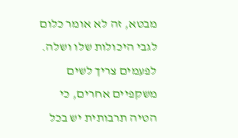מבטא, זה לא אומר כלום לגבי היכולות שלו ושלה. לפעמים צריך לשים משקפיים אחרים, כי הטיה תרבותית יש בכל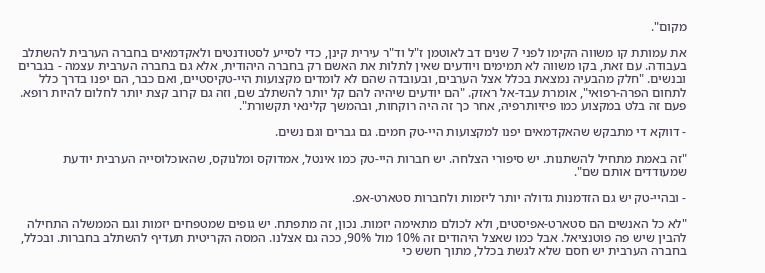מקום".

את עמותת קו משווה הקימו לפני 7 שנים דב לאוטמן ז"ל וד"ר עירית קינן, כדי לסייע לסטודנטים ולאקדמאים בחברה הערבית להשתלב בעבודה. עם זאת, בקו משווה לא תמימים ויודעים שאין לתלות את האשם רק בחברה היהודית, אלא גם בחברה הערבית עצמה - בגברים ובנשים. "חלק מהבעיה נמצאת בכלל אצל הערבים, ובעובדה שהם לא לומדים מקצועות היי-טקיסטיים, ואם כבר, הם יפנו בדרך כלל לתחום הפרה-רפואי", אומרת עבד-אל ראזק. "הם יודעים שיהיה להם קל יותר להשתלב שם, וזה גם קרוב קצת יותר לחלום להיות רופא. פעם זה בלט במקצוע כמו פיזיותרפיה, אחר כך זה היה רוקחות, ובהמשך קלינאי תקשורת".

- דווקא די מתבקש שהאקדמאים יפנו למקצועות היי-טק חמים. גם גברים וגם נשים.

"זה באמת מתחיל להשתנות. יש סיפורי הצלחה. יש חברות היי-טק כמו אינטל, אמדוקס ומלנוקס, שהאוכלוסייה הערבית יודעת שמעודדים אותם שם".

- ובהיי-טק יש גם הזדמנות גדולה יותר ליזמות ולחברות סטארט-אפ.

"לא כל האנשים הם סטארט-אפיסטים, ולא לכולם מתאימה יזמות. נכון, זה מתפתח. יש גופים שמטפחים יזמות וגם הממשלה התחילה להבין שיש פה פוטנציאל. אבל כמו שאצל היהודים זה 10% מול 90%, ככה גם אצלנו. המסה הקריטית תעדיף להשתלב בחברות. ובכלל, בחברה הערבית יש חסם שלא לגשת בכלל, מתוך חשש כי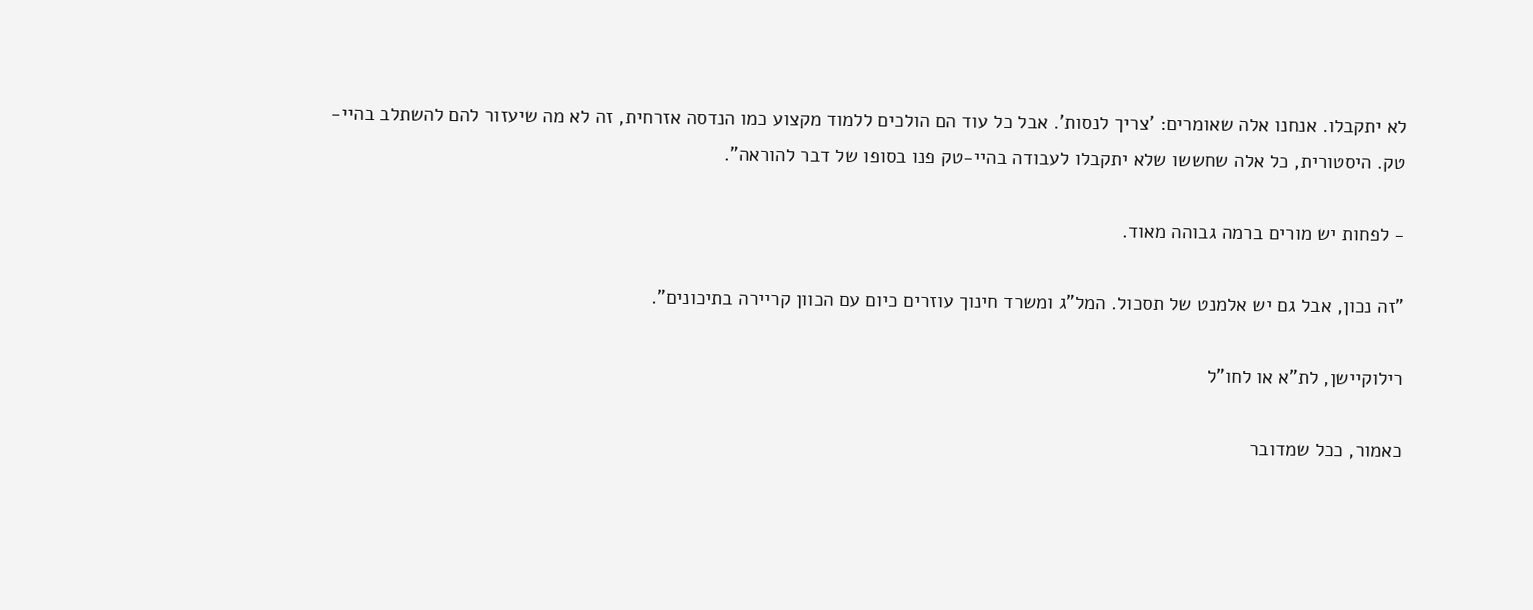לא יתקבלו. אנחנו אלה שאומרים: 'צריך לנסות'. אבל כל עוד הם הולכים ללמוד מקצוע כמו הנדסה אזרחית, זה לא מה שיעזור להם להשתלב בהיי-טק. היסטורית, כל אלה שחששו שלא יתקבלו לעבודה בהיי-טק פנו בסופו של דבר להוראה".

- לפחות יש מורים ברמה גבוהה מאוד.

"זה נכון, אבל גם יש אלמנט של תסכול. המל"ג ומשרד חינוך עוזרים כיום עם הכוון קריירה בתיכונים".

רילוקיישן, לת"א או לחו"ל

כאמור, ככל שמדובר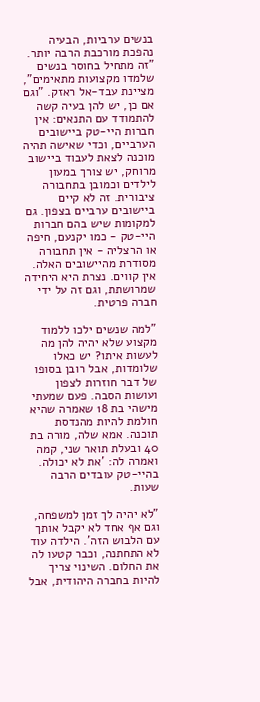בנשים ערביות, הבעיה נהפכת מורכבת הרבה יותר. "זה מתחיל בחוסר בנשים שלמדו מקצועות מתאימים", מציינת עבד-אל ראזק. "וגם אם כן, יש להן בעיה קשה להתמודד עם התנאים: אין חברות היי-טק ביישובים הערביים, וכדי שאישה תהיה מוכנה לצאת לעבוד ביישוב מרוחק, יש צורך במעון לילדים וכמובן בתחבורה ציבורית. זה לא קיים ביישובים ערביים בצפון. גם למקומות שיש בהם חברות היי-טק - כמו יקנעם, חיפה או הרצליה - אין תחבורה מסודרת מהיישובים האלה. אין קווים. נצרת היא היחידה שמרושתת, וגם זה על ידי חברה פרטית.

"למה שנשים ילכו ללמוד מקצוע שלא יהיה להן מה לעשות איתו? יש כאלו שלומדות, אבל רובן בסופו של דבר חוזרות לצפון ועושות הסבה. פעם שמעתי מישהי בת 18 שאמרה שהיא חולמת להיות מהנדסת תוכנה. אמא שלה, מורה בת 40 ובעלת תואר שני, קמה ואמרה לה: 'את לא יכולה. בהיי-טק עובדים הרבה שעות.

"לא יהיה לך זמן למשפחה, וגם אף אחד לא יקבל אותך עם הלבוש הזה'. הילדה עוד לא התחתנה, וכבר קטעו לה את החלום. השינוי צריך להיות בחברה היהודית, אבל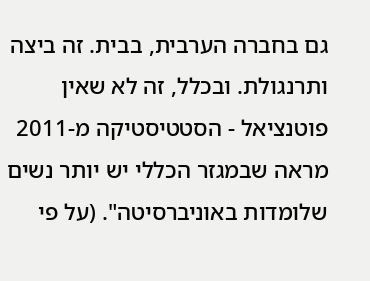גם בחברה הערבית, בבית. זה ביצה ותרנגולת. ובכלל, זה לא שאין פוטנציאל - הסטטיסטיקה מ-2011 מראה שבמגזר הכללי יש יותר נשים שלומדות באוניברסיטה". (על פי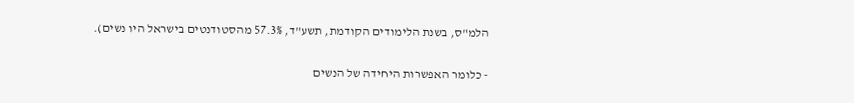הלמ"ס, בשנת הלימודים הקודמת, תשע"ד, 57.3% מהסטודנטים בישראל היו נשים).

- כלומר האפשרות היחידה של הנשים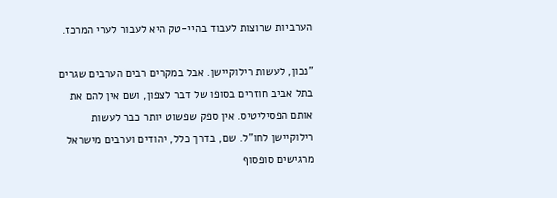הערביות שרוצות לעבוד בהיי-טק היא לעבור לערי המרכז.

"נכון, לעשות רילוקיישן. אבל במקרים רבים הערבים שגרים בתל אביב חוזרים בסופו של דבר לצפון, ושם אין להם את אותם הפסיליטיס. אין ספק שפשוט יותר כבר לעשות רילוקיישן לחו"ל. שם, בדרך כלל, יהודים וערבים מישראל מרגישים סופסוף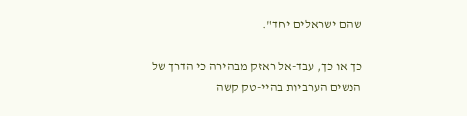שהם ישראלים יחד".

כך או כך, עבד-אל ראזק מבהירה כי הדרך של הנשים הערביות בהיי-טק קשה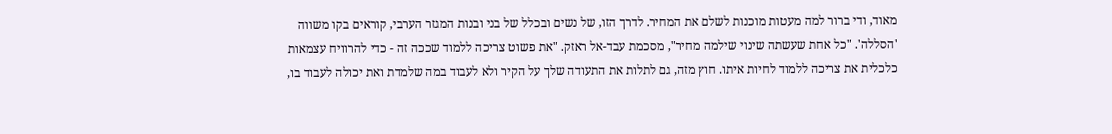מאוד, ודי ברור למה מעטות מוכנות לשלם את המחיר. לדרך הזו, של נשים ובכלל של בני ובנות המגזר הערבי, קוראים בקו משווה 'הסללה'. "כל אחת שעשתה שינוי שילמה מחיר", מסכמת עבד-אל ראזק. "את פשוט צריכה ללמוד שככה זה - כדי להרוויח עצמאות כלכלית את צריכה ללמוד לחיות איתו. חוץ מזה, גם לתלות את התעודה שלך על הקיר ולא לעבוד במה שלמדת ואת יכולה לעבוד בו,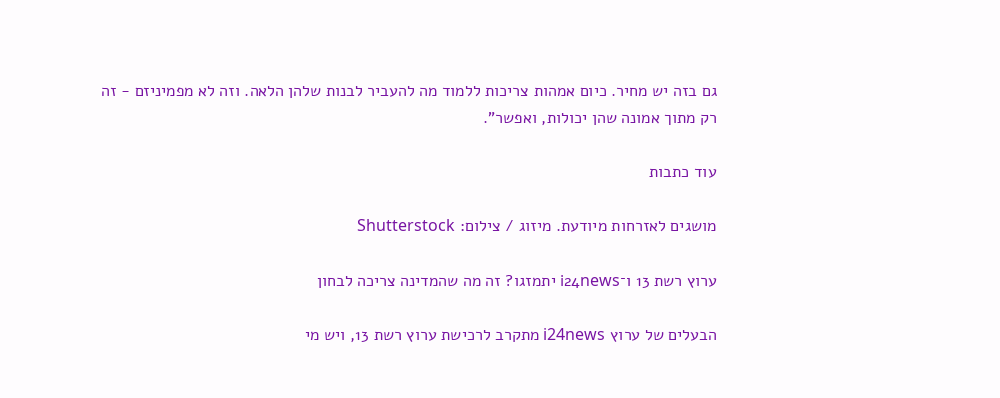גם בזה יש מחיר. כיום אמהות צריכות ללמוד מה להעביר לבנות שלהן הלאה. וזה לא מפמיניזם - זה רק מתוך אמונה שהן יכולות, ואפשר".

עוד כתבות

מושגים לאזרחות מיודעת. מיזוג / צילום: Shutterstock

ערוץ רשת 13 ו־i24news יתמזגו? זה מה שהמדינה צריכה לבחון

הבעלים של ערוץ i24news מתקרב לרכישת ערוץ רשת 13, ויש מי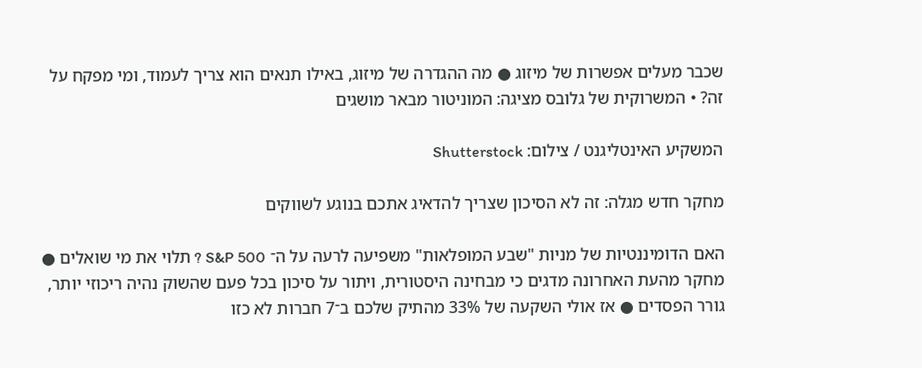שכבר מעלים אפשרות של מיזוג ● מה ההגדרה של מיזוג, באילו תנאים הוא צריך לעמוד, ומי מפקח על זה? • המשרוקית של גלובס מציגה: המוניטור מבאר מושגים

המשקיע האינטליגנט / צילום: Shutterstock

מחקר חדש מגלה: זה לא הסיכון שצריך להדאיג אתכם בנוגע לשווקים

האם הדומיננטיות של מניות "שבע המופלאות" משפיעה לרעה על ה־ S&P 500 ? תלוי את מי שואלים ● מחקר מהעת האחרונה מדגים כי מבחינה היסטורית, ויתור על סיכון בכל פעם שהשוק נהיה ריכוזי יותר, גורר הפסדים ● אז אולי השקעה של 33% מהתיק שלכם ב־7 חברות לא כזו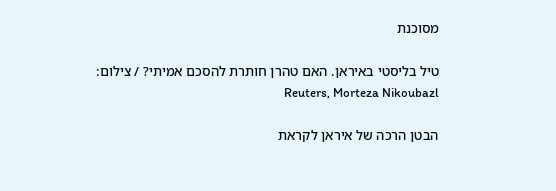מסוכנת

טיל בליסטי באיראן. האם טהרן חותרת להסכם אמיתי? / צילום: Reuters, Morteza Nikoubazl

הבטן הרכה של איראן לקראת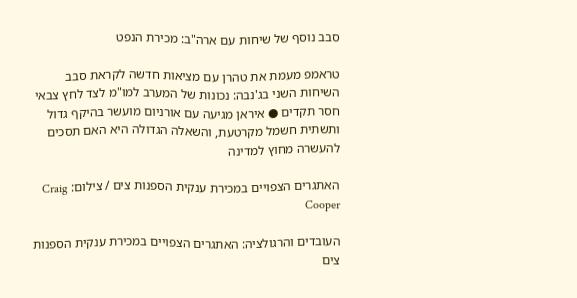סבב נוסף של שיחות עם ארה"ב: מכירת הנפט

טראמפ מעמת את טהרן עם מציאות חדשה לקראת סבב השיחות השני בג'נבה: נכונות של המערב למו"מ לצד לחץ צבאי חסר תקדים ● איראן מגיעה עם אורניום מועשר בהיקף גדול ותשתית חשמל מקרטעת, והשאלה הגדולה היא האם תסכים להעשרה מחוץ למדינה

האתגרים הצפויים במכירת ענקית הספנות צים / צילום: Craig Cooper

העובדים והרגולציה: האתגרים הצפויים במכירת ענקית הספנות צים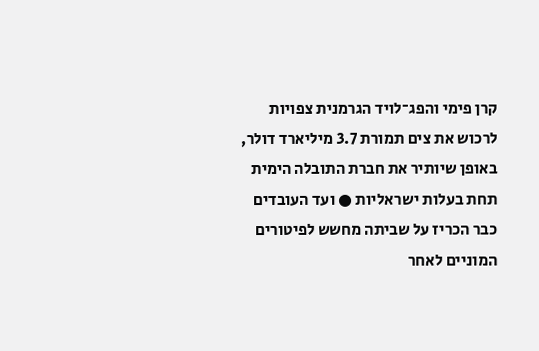קרן פימי והפג־לויד הגרמנית צפויות לרכוש את צים תמורת 3.7 מיליארד דולר, באופן שיותיר את חברת התובלה הימית תחת בעלות ישראליות ● ועד העובדים כבר הכריז על שביתה מחשש לפיטורים המוניים לאחר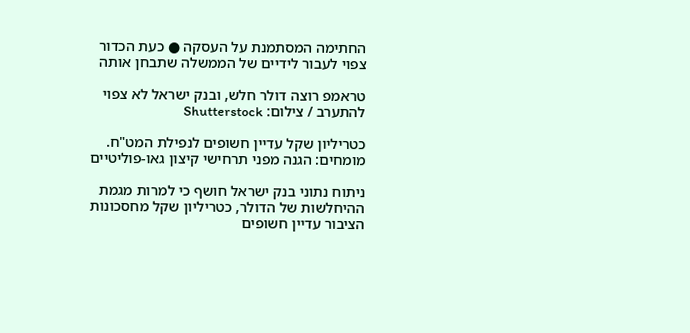החתימה המסתמנת על העסקה ● כעת הכדור צפוי לעבור לידיים של הממשלה שתבחן אותה

טראמפ רוצה דולר חלש, ובנק ישראל לא צפוי להתערב / צילום: Shutterstock

כטריליון שקל עדיין חשופים לנפילת המט"ח. מומחים: הגנה מפני תרחישי קיצון גאו-פוליטיים

ניתוח נתוני בנק ישראל חושף כי למרות מגמת ההיחלשות של הדולר, כטריליון שקל מחסכונות הציבור עדיין חשופים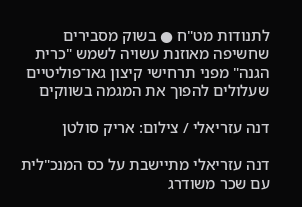לתנודות מט"ח ● בשוק מסבירים שחשיפה מאוזנת עשויה לשמש "כרית הגנה" מפני תרחישי קיצון גאו־פוליטיים שעלולים להפוך את המגמה בשווקים

דנה עזריאלי / צילום: אריק סולטן

דנה עזריאלי מתיישבת על כס המנכ"לית עם שכר משודרג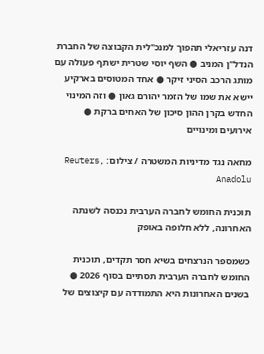דנה עזריאלי תהפוך למנכ"לית הקבוצה של החברת הנדל"ן המניב ● השף יוסי שטרית ישתף פעולה עם מותג הרכב הסיני זיקר ● אחד המטוסים בארקיע יישא את שמו של הזמר יהורם גאון ● וזה המינוי החדש בקרן ההון סיכון של האחים ברקת ● אירועים ומינויים

מחאה נגד מדיניות המשטרה / צילום: Reuters, Anadolu

תוכנית החומש לחברה הערבית נכנסה לשנתה האחרונה, ללא חלופה באופק

כשמספר הנרצחים בשיא חסר תקדים, תוכנית החומש לחברה הערבית תסתיים בסוף 2026 ● בשנים האחרונות היא התמודדה עם קיצוצים של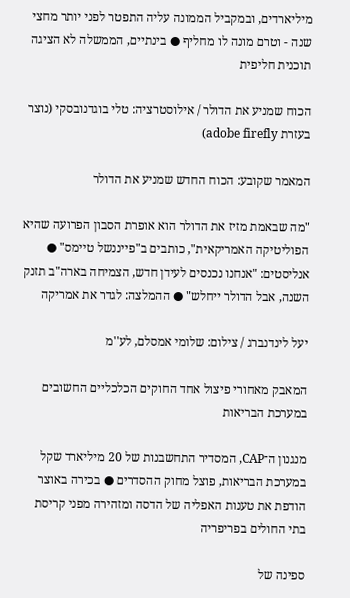מיליארדים, ובמקביל הממונה עליה התפטר לפני יותר מחצי שנה - וטרם מונה לו מחליף ● בינתיים, הממשלה לא הציגה תוכנית חליפית

הכוח שמניע את הדולר / אילוסטרציה: טלי בוגדנובסקי (נוצר בעזרת adobe firefly)

המאמר שקובע: הכוח החדש שמניע את הדולר

"מה שבאמת מזיז את הדולר הוא אופרת הסבון הפרועה שהיא הפוליטיקה האמריקאית", כותבים ב"פייננשל טיימס" ● אנליסטים: "אנחנו נכנסים לעידן חדש, הצמיחה בארה"ב תזנק השנה, אבל הדולר ייחלש" ● ההמלצה: לגדר את אמריקה

יעל לינדנברג / צילום: שלומי אמסלם, לע''מ

המאבק מאחורי פיצול אחד החוקים הכלכליים החשובים במערכת הבריאות

מנגנון ה־CAP, המסדיר התחשבנות של 20 מיליארד שקל במערכת הבריאות, פוצל מחוק ההסדרים ● בכירה באוצר הודפת את טענות האפליה של הדסה ומזהירה מפני קריסת בתי החולים בפריפריה

ספינה של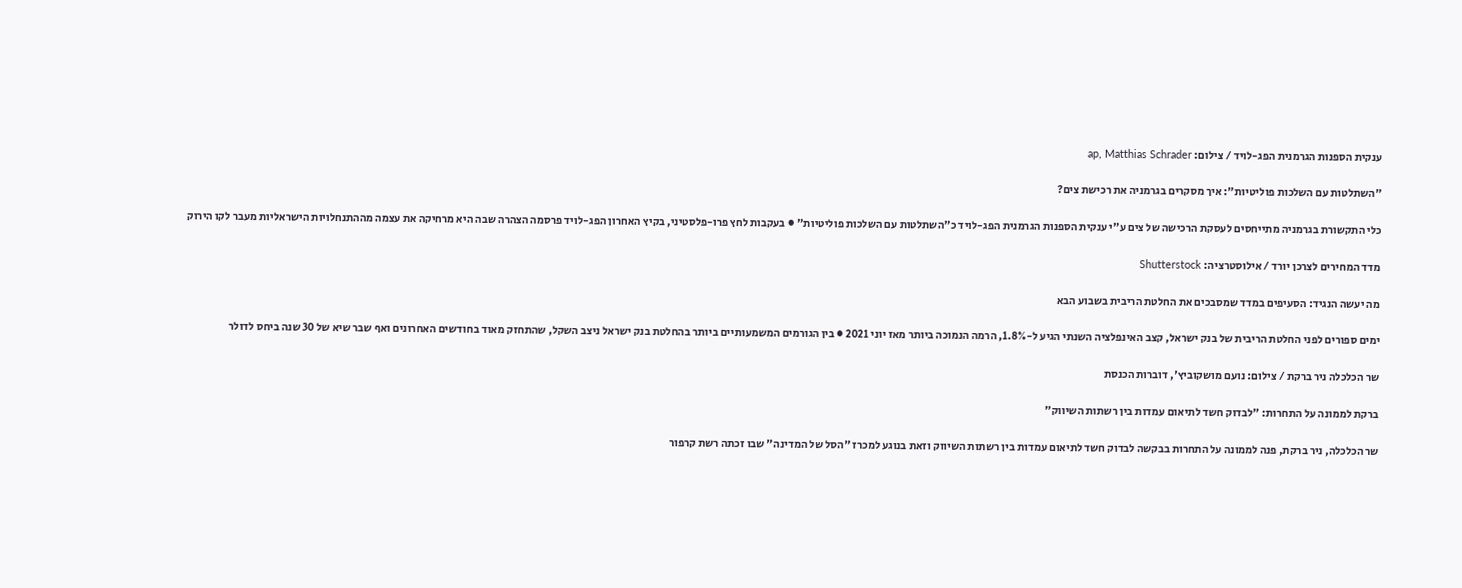ענקית הספנות הגרמנית הפג-לויד / צילום: ap, Matthias Schrader

"השתלטות עם השלכות פוליטיות": איך מסקרים בגרמניה את רכישת צים?

כלי התקשורת בגרמניה מתייחסים לעסקת הרכישה של צים ע"י ענקית הספנות הגרמנית הפג-לויד כ"השתלטות עם השלכות פוליטיות" ● בעקבות לחץ פרו-פלסטיני, בקיץ האחרון הפג-לויד פרסמה הצהרה שבה היא מרחיקה את עצמה מההתנחלויות הישראליות מעבר לקו הירוק

מדד המחירים לצרכן יורד / אילוסטרציה: Shutterstock

מה יעשה הנגיד: הסעיפים במדד שמסבכים את החלטת הריבית בשבוע הבא

ימים ספורים לפני החלטת הריבית של בנק ישראל, קצב האינפלציה השנתי הגיע ל-1.8%, הרמה הנמוכה ביותר מאז יוני 2021 ● בין הגורמים המשמעותיים ביותר בהחלטת בנק ישראל ניצב השקל, שהתחזק מאוד בחודשים האחרונים ואף שבר שיא של 30 שנה ביחס לדולר

שר הכלכלה ניר ברקת / צילום: נועם מושקוביץ', דוברות הכנסת

ברקת לממונה על התחרות: "לבדוק חשד לתיאום עמדות בין רשתות השיווק"

שר הכלכלה, ניר ברקת, פנה לממונה על התחרות בבקשה לבדוק חשד לתיאום עמדות בין רשתות השיווק וזאת בנוגע למכרז "הסל של המדינה" שבו זכתה רשת קרפור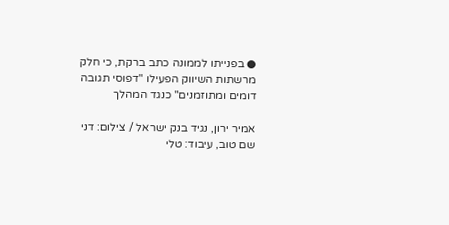● בפנייתו לממונה כתב ברקת, כי חלק מרשתות השיווק הפעילו "דפוסי תגובה דומים ומתוזמנים" כנגד המהלך

אמיר ירון, נגיד בנק ישראל / צילום: דני שם טוב, עיבוד: טלי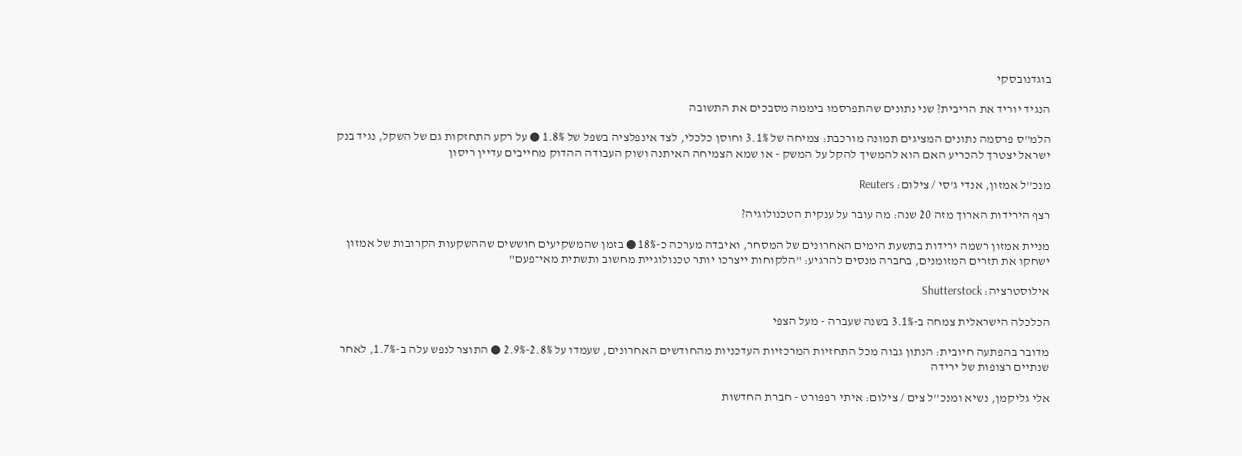בוגדנובסקי

הנגיד יוריד את הריבית? שני נתונים שהתפרסמו ביממה מסבכים את התשובה

הלמ"ס פרסמה נתונים המציגים תמונה מורכבת: צמיחה של 3.1% וחוסן כלכלי, לצד אינפלציה בשפל של 1.8% ● על רקע התחזקות גם של השקל, נגיד בנק ישראל יצטרך להכריע האם הוא להמשיך להקל על המשק - או שמא הצמיחה האיתנה ושוק העבודה ההדוק מחייבים עדיין ריסון

מנכ''ל אמזון, אנדי ג'סי / צילום: Reuters

רצף הירידות הארוך מזה 20 שנה: מה עובר על ענקית הטכנולוגיה?

מניית אמזון רשמה ירידות בתשעת הימים האחרונים של המסחר, ואיבדה מערכה כ-18% ● בזמן שהמשקיעים חוששים שההשקעות הקרובות של אמזון ישחקו את תזרים המזומנים, בחברה מנסים להרגיע: "הלקוחות ייצרכו יותר טכנולוגיית מחשוב ותשתית מאי־פעם"

אילוסטרציה: Shutterstock

הכלכלה הישראלית צמחה ב-3.1% בשנה שעברה - מעל הצפי

מדובר בהפתעה חיובית: הנתון גבוה מכל התחזיות המרכזיות העדכניות מהחודשים האחרונים, שעמדו על 2.8%-2.9% ● התוצר לנפש עלה ב-1.7%, לאחר שנתיים רצופות של ירידה

אלי גליקמן, נשיא ומנכ''ל צים / צילום: איתי רפפורט - חברת החדשות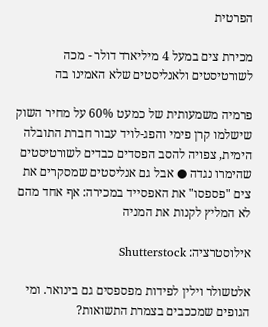הפרטית

מכירת צים במעל 4 מיליארד דולר - מכה לשורטיסטים ולאנליסטים שלא האמינו בה

פרמיה משמעותית של כמעט 60% על מחיר השוק שישלמו קרן פימי והפג-לויד עבור חברת התובלה הימית, צפויה להסב הפסדים כבדים לשורטיסטים שהימרו נגדה ● אבל גם אנליסטים שמסקרים את צים "פספסו" את האפסייד במכירה: אף אחד מהם לא המליץ לקנות את המניה

אילוסטרציה: Shutterstock

אלטשולר וילין לפידות מפספסים גם בינואר. ומי הגופים שמככבים בצמרת התשואות?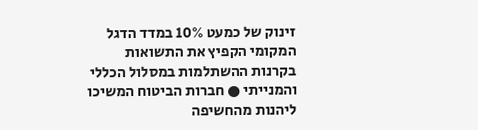זינוק של כמעט 10% במדד הדגל המקומי הקפיץ את התשואות בקרנות ההשתלמות במסלול הכללי והמנייתי ● חברות הביטוח המשיכו ליהנות מהחשיפה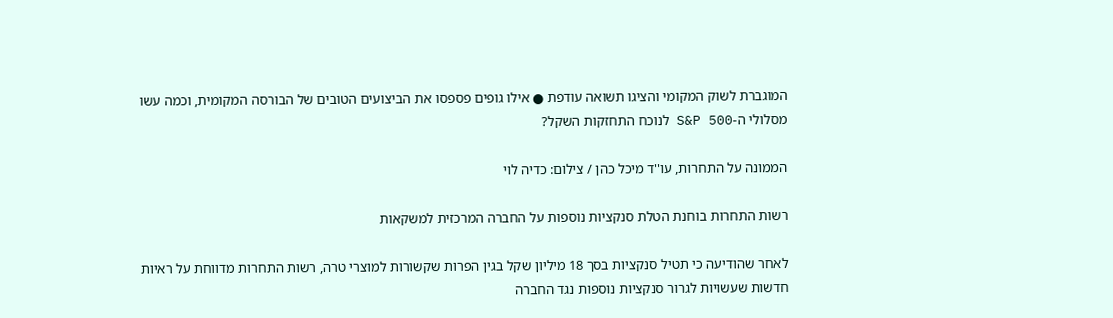המוגברת לשוק המקומי והציגו תשואה עודפת ● אילו גופים פספסו את הביצועים הטובים של הבורסה המקומית, וכמה עשו מסלולי ה-S&P 500 לנוכח התחזקות השקל?

הממונה על התחרות, עו''ד מיכל כהן / צילום: כדיה לוי

רשות התחרות בוחנת הטלת סנקציות נוספות על החברה המרכזית למשקאות

לאחר שהודיעה כי תטיל סנקציות בסך 18 מיליון שקל בגין הפרות שקשורות למוצרי טרה, רשות התחרות מדווחת על ראיות חדשות שעשויות לגרור סנקציות נוספות נגד החברה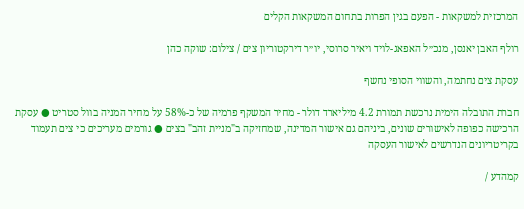המרכזית למשקאות - הפעם בגין הפרות בתחום המשקאות הקלים

רולף האבן יאנסן, מנכ״ל האפאג-לויד ויאיר סרוסי, יו״ר דירקטוריון צים / צילום: שוקה כהן

עסקת צים נחתמה, והשווי הסופי נחשף

חברת התובלה הימית נרכשת תמורת 4.2 מיליארד דולר - מחיר המשקף פרמיה של כ-58% על מחיר המניה בוול סטריט ● עסקת הרכישה כפופה לאישורים שונים, ביניהם גם אישור המדינה, שמחזיקה ב"מניית זהב" בצים ● גורמים מעריכים כי צים תעמוד בקריטריונים הנדרשים לאישור העסקה

קמהדע /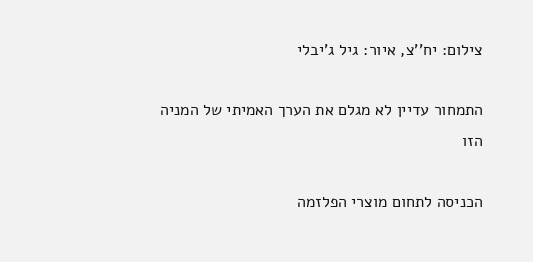צילום: יח''צ, איור: גיל ג'יבלי

התמחור עדיין לא מגלם את הערך האמיתי של המניה הזו

הכניסה לתחום מוצרי הפלזמה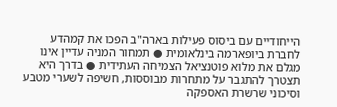הייחודיים עם ביסוס פעילות בארה"ב הפכו את קמהדע לחברת ביופארמה בינלאומית ● תמחור המניה עדיין אינו מגלם את מלוא פוטנציאל הצמיחה העתידית ● בדרך היא תצטרך להתגבר על מתחרות מבוססות, חשיפה לשערי מטבע וסיכוני שרשרת האספקה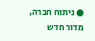● ניתוח חברה, מדור חדש